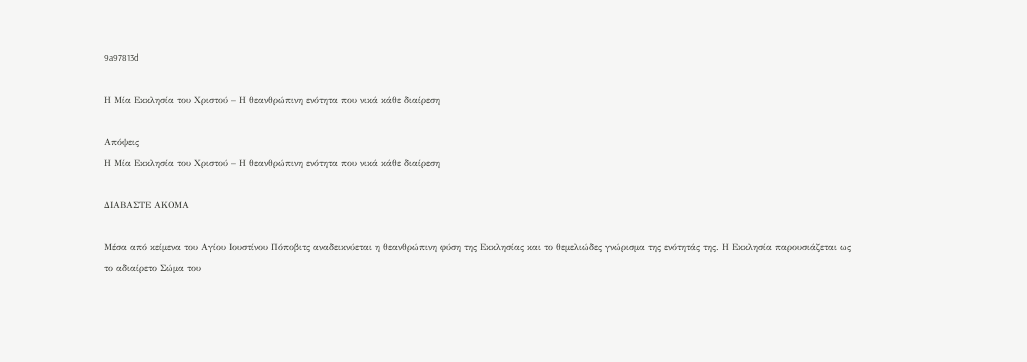9a97813d

Η Μία Εκκλησία του Χριστού – Η θεανθρώπινη ενότητα που νικά κάθε διαίρεση

Απόψεις
Η Μία Εκκλησία του Χριστού – Η θεανθρώπινη ενότητα που νικά κάθε διαίρεση

ΔΙΑΒΑΣΤΕ ΑΚΟΜΑ

Μέσα από κείμενα του Αγίου Ιουστίνου Πόποβιτς αναδεικνύεται η θεανθρώπινη φύση της Εκκλησίας και το θεμελιώδες γνώρισμα της ενότητάς της. Η Εκκλησία παρουσιάζεται ως το αδιαίρετο Σώμα του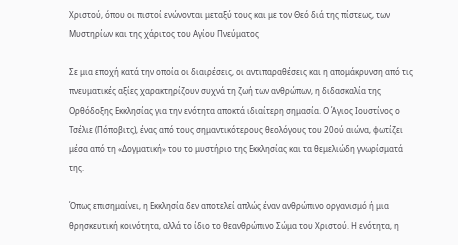Χριστού, όπου οι πιστοί ενώνονται μεταξύ τους και με τον Θεό διά της πίστεως, των Μυστηρίων και της χάριτος του Αγίου Πνεύματος

Σε μια εποχή κατά την οποία οι διαιρέσεις, οι αντιπαραθέσεις και η απομάκρυνση από τις πνευματικές αξίες χαρακτηρίζουν συχνά τη ζωή των ανθρώπων, η διδασκαλία της Ορθόδοξης Εκκλησίας για την ενότητα αποκτά ιδιαίτερη σημασία. Ο Άγιος Ιουστίνος ο Τσέλιε (Πόποβιτς), ένας από τους σημαντικότερους θεολόγους του 20ού αιώνα, φωτίζει μέσα από τη «Δογματική» του το μυστήριο της Εκκλησίας και τα θεμελιώδη γνωρίσματά της.

Όπως επισημαίνει, η Εκκλησία δεν αποτελεί απλώς έναν ανθρώπινο οργανισμό ή μια θρησκευτική κοινότητα, αλλά το ίδιο το θεανθρώπινο Σώμα του Χριστού. Η ενότητα, η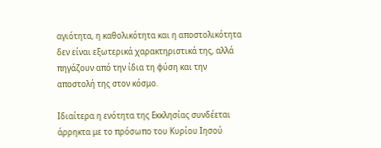αγιότητα, η καθολικότητα και η αποστολικότητα δεν είναι εξωτερικά χαρακτηριστικά της, αλλά πηγάζουν από την ίδια τη φύση και την αποστολή της στον κόσμο.

Ιδιαίτερα η ενότητα της Εκκλησίας συνδέεται άρρηκτα με το πρόσωπο του Κυρίου Ιησού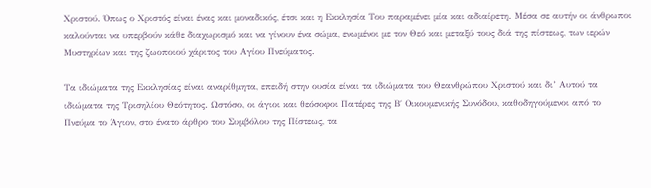Χριστού. Όπως ο Χριστός είναι ένας και μοναδικός, έτσι και η Εκκλησία Του παραμένει μία και αδιαίρετη. Μέσα σε αυτήν οι άνθρωποι καλούνται να υπερβούν κάθε διαχωρισμό και να γίνουν ένα σώμα, ενωμένοι με τον Θεό και μεταξύ τους διά της πίστεως, των ιερών Μυστηρίων και της ζωοποιού χάριτος του Αγίου Πνεύματος.

Τα ιδιώματα της Εκκλησίας είναι αναρίθμητα, επειδή στην ουσία είναι τα ιδιώματα του Θεανθρώπου Χριστού και δι’ Αυτού τα ιδιώματα της Τρισηλίου Θεότητος. Ωστόσο, οι άγιοι και θεόσοφοι Πατέρες της Β΄ Οικουμενικής Συνόδου, καθοδηγούμενοι από το Πνεύμα το Άγιον, στο ένατο άρθρο του Συμβόλου της Πίστεως, τα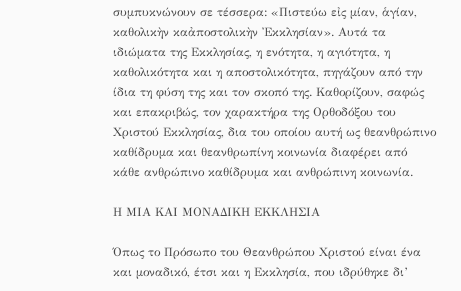συμπυκνώνουν σε τέσσερα: «Πιστεύω εἰς μίαν, ἁγίαν, καθολικὴν καἀποστολικὴν Ἐκκλησίαν». Αυτά τα ιδιώματα της Εκκλησίας, η ενότητα, η αγιότητα, η καθολικότητα και η αποστολικότητα, πηγάζουν από την ίδια τη φύση της και τον σκοπό της. Καθορίζουν, σαφώς και επακριβώς, τον χαρακτήρα της Ορθοδόξου του Χριστού Εκκλησίας, δια του οποίου αυτή ως θεανθρώπινο καθίδρυμα και θεανθρωπίνη κοινωνία διαφέρει από κάθε ανθρώπινο καθίδρυμα και ανθρώπινη κοινωνία.

Η ΜΙΑ ΚΑΙ ΜΟΝΑΔΙΚΗ ΕΚΚΛΗΣΙΑ

Όπως το Πρόσωπο του Θεανθρώπου Χριστού είναι ένα και μοναδικό, έτσι και η Εκκλησία, που ιδρύθηκε δι’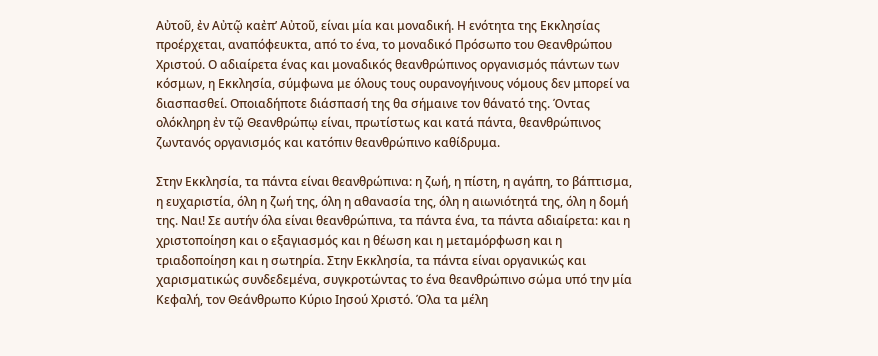Αὐτοῦ, ἐν Αὐτῷ καἐπ’ Αὐτοῦ, είναι μία και μοναδική. Η ενότητα της Εκκλησίας προέρχεται, αναπόφευκτα, από το ένα, το μοναδικό Πρόσωπο του Θεανθρώπου Χριστού. Ο αδιαίρετα ένας και μοναδικός θεανθρώπινος οργανισμός πάντων των κόσμων, η Εκκλησία, σύμφωνα με όλους τους ουρανογήινους νόμους δεν μπορεί να διασπασθεί. Οποιαδήποτε διάσπασή της θα σήμαινε τον θάνατό της. Όντας ολόκληρη ἐν τῷ Θεανθρώπῳ είναι, πρωτίστως και κατά πάντα, θεανθρώπινος ζωντανός οργανισμός και κατόπιν θεανθρώπινο καθίδρυμα.

Στην Εκκλησία, τα πάντα είναι θεανθρώπινα: η ζωή, η πίστη, η αγάπη, το βάπτισμα, η ευχαριστία, όλη η ζωή της, όλη η αθανασία της, όλη η αιωνιότητά της, όλη η δομή της. Ναι! Σε αυτήν όλα είναι θεανθρώπινα, τα πάντα ένα, τα πάντα αδιαίρετα: και η χριστοποίηση και ο εξαγιασμός και η θέωση και η μεταμόρφωση και η τριαδοποίηση και η σωτηρία. Στην Εκκλησία, τα πάντα είναι οργανικώς και χαρισματικώς συνδεδεμένα, συγκροτώντας το ένα θεανθρώπινο σώμα υπό την μία Κεφαλή, τον Θεάνθρωπο Κύριο Ιησού Χριστό. Όλα τα μέλη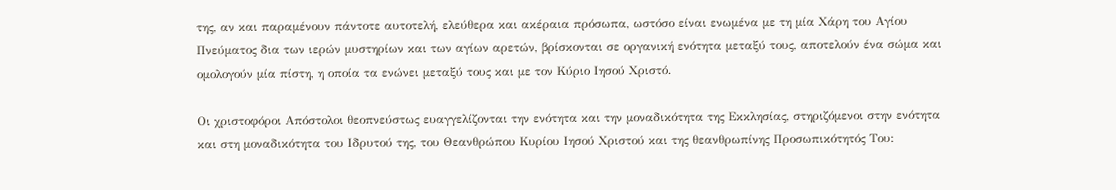της, αν και παραμένουν πάντοτε αυτοτελή, ελεύθερα και ακέραια πρόσωπα, ωστόσο είναι ενωμένα με τη μία Χάρη του Αγίου Πνεύματος δια των ιερών μυστηρίων και των αγίων αρετών, βρίσκονται σε οργανική ενότητα μεταξύ τους, αποτελούν ένα σώμα και ομολογούν μία πίστη, η οποία τα ενώνει μεταξύ τους και με τον Κύριο Ιησού Χριστό.

Οι χριστοφόροι Απόστολοι θεοπνεύστως ευαγγελίζονται την ενότητα και την μοναδικότητα της Εκκλησίας, στηριζόμενοι στην ενότητα και στη μοναδικότητα του Ιδρυτού της, του Θεανθρώπου Κυρίου Ιησού Χριστού και της θεανθρωπίνης Προσωπικότητός Του: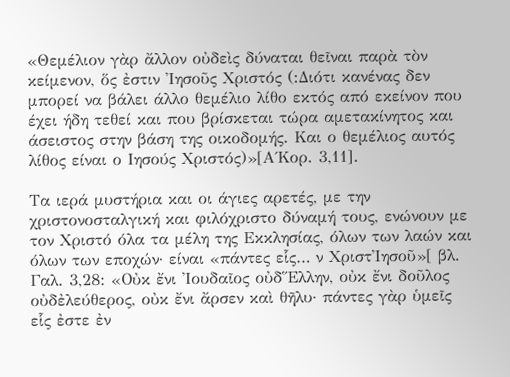«Θεμέλιον γὰρ ἄλλον οὐδεὶς δύναται θεῖναι παρὰ τὸν κείμενον, ὅς ἐστιν Ἰησοῦς Χριστός (:Διότι κανένας δεν μπορεί να βάλει άλλο θεμέλιο λίθο εκτός από εκείνον που έχει ήδη τεθεί και που βρίσκεται τώρα αμετακίνητος και άσειστος στην βάση της οικοδομής. Και ο θεμέλιος αυτός λίθος είναι ο Ιησούς Χριστός)»[Α΄Κορ. 3,11].

Τα ιερά μυστήρια και οι άγιες αρετές, με την χριστονοσταλγική και φιλόχριστο δύναμή τους, ενώνουν με τον Χριστό όλα τα μέλη της Εκκλησίας, όλων των λαών και όλων των εποχών· είναι «πάντες εἷς… ν ΧριστἸησοῦ»[ βλ. Γαλ. 3,28: «Οὐκ ἔνι Ἰουδαῖος οὐδἝλλην, οὐκ ἔνι δοῦλος οὐδἐλεύθερος, οὐκ ἔνι ἄρσεν καὶ θῆλυ· πάντες γὰρ ὑμεῖς εἷς ἐστε ἐν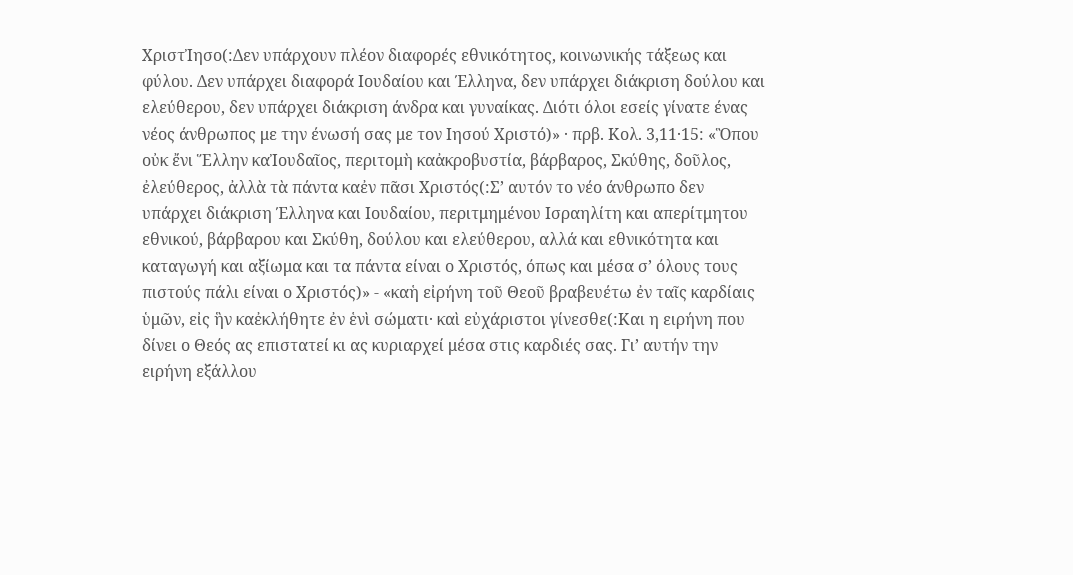ΧριστἸησο(:Δεν υπάρχουν πλέον διαφορές εθνικότητος, κοινωνικής τάξεως και φύλου. Δεν υπάρχει διαφορά Ιουδαίου και Έλληνα, δεν υπάρχει διάκριση δούλου και ελεύθερου, δεν υπάρχει διάκριση άνδρα και γυναίκας. Διότι όλοι εσείς γίνατε ένας νέος άνθρωπος με την ένωσή σας με τον Ιησού Χριστό)» · πρβ. Κολ. 3,11·15: «Ὃπου οὐκ ἔνι Ἕλλην καἸουδαῖος, περιτομὴ καἀκροβυστία, βάρβαρος, Σκύθης, δοῦλος, ἐλεύθερος, ἀλλὰ τὰ πάντα καἐν πᾶσι Χριστός(:Σ’ αυτόν το νέο άνθρωπο δεν υπάρχει διάκριση Έλληνα και Ιουδαίου, περιτμημένου Ισραηλίτη και απερίτμητου εθνικού, βάρβαρου και Σκύθη, δούλου και ελεύθερου, αλλά και εθνικότητα και καταγωγή και αξίωμα και τα πάντα είναι ο Χριστός, όπως και μέσα σ’ όλους τους πιστούς πάλι είναι ο Χριστός)» - «καἡ εἰρήνη τοῦ Θεοῦ βραβευέτω ἐν ταῖς καρδίαις ὑμῶν, εἰς ἣν καἐκλήθητε ἐν ἑνὶ σώματι· καὶ εὐχάριστοι γίνεσθε(:Και η ειρήνη που δίνει ο Θεός ας επιστατεί κι ας κυριαρχεί μέσα στις καρδιές σας. Γι’ αυτήν την ειρήνη εξάλλου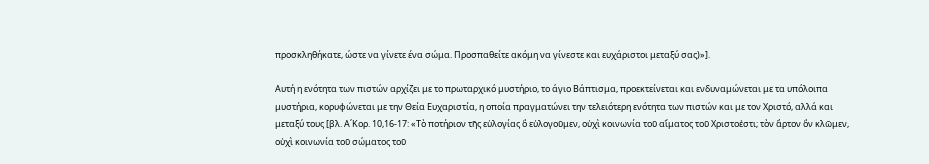προσκληθήκατε, ώστε να γίνετε ένα σώμα. Προσπαθείτε ακόμη να γίνεστε και ευχάριστοι μεταξύ σας)»].

Αυτή η ενότητα των πιστών αρχίζει με το πρωταρχικό μυστήριο, το άγιο Βάπτισμα, προεκτείνεται και ενδυναμώνεται με τα υπόλοιπα μυστήρια, κορυφώνεται με την Θεία Ευχαριστία, η οποία πραγματώνει την τελειότερη ενότητα των πιστών και με τον Χριστό, αλλά και μεταξύ τους [βλ. Α΄Κορ. 10,16-17: «Τὸ ποτήριον τῆς εὐλογίας ὃ εὐλογοῦμεν, οὐχὶ κοινωνία τοῦ αἵματος τοῦ Χριστοἐστι; τὸν ἄρτον ὃν κλῶμεν, οὐχὶ κοινωνία τοῦ σώματος τοῦ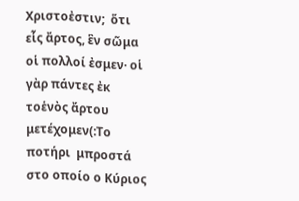Χριστοἐστιν;  ὅτι εἷς ἄρτος, ἓν σῶμα οἱ πολλοί ἐσμεν· οἱ γὰρ πάντες ἐκ τοἑνὸς ἄρτου μετέχομεν(:Tο ποτήρι  μπροστά στο οποίο ο Κύριος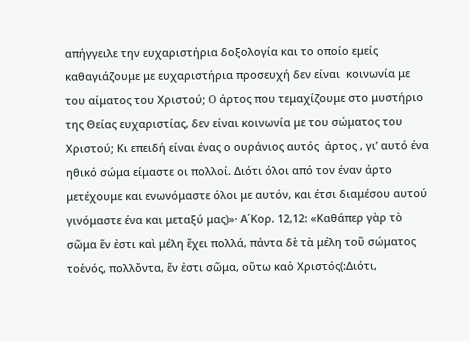απήγγειλε την ευχαριστήρια δοξολογία και το οποίο εμείς καθαγιάζουμε με ευχαριστήρια προσευχή δεν είναι  κοινωνία με του αίματος του Xριστού; O άρτος που τεμαχίζουμε στο μυστήριο της Θείας ευχαριστίας, δεν είναι κοινωνία με του σώματος του Xριστού; Kι επειδή είναι ένας ο ουράνιος αυτός  άρτος , γι’ αυτό ένα ηθικό σώμα είμαστε οι πολλοί. Διότι όλοι από τον έναν άρτο μετέχουμε και ενωνόμαστε όλοι με αυτόν, και έτσι διαμέσου αυτού γινόμαστε ένα και μεταξύ μας)»· Α΄Κορ. 12,12: «Καθάπερ γὰρ τὸ σῶμα ἕν ἐστι καὶ μέλη ἔχει πολλά, πάντα δὲ τὰ μέλη τοῦ σώματος τοἑνός, πολλὄντα, ἕν ἐστι σῶμα, οὕτω καὁ Χριστός(:Διότι,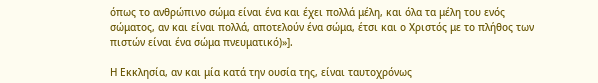όπως το ανθρώπινο σώμα είναι ένα και έχει πολλά μέλη, και όλα τα μέλη του ενός σώματος, αν και είναι πολλά, αποτελούν ένα σώμα, έτσι και ο Χριστός με το πλήθος των πιστών είναι ένα σώμα πνευματικό)»].

Η Εκκλησία, αν και μία κατά την ουσία της, είναι ταυτοχρόνως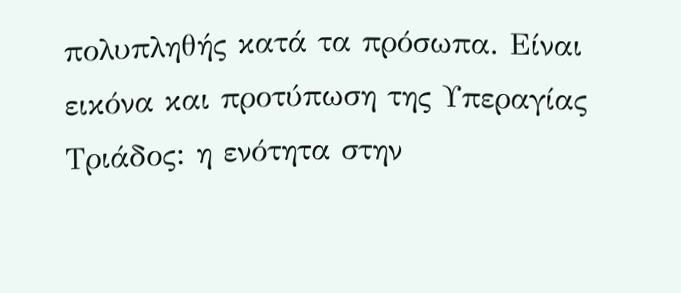πολυπληθής κατά τα πρόσωπα. Είναι εικόνα και προτύπωση της Υπεραγίας Τριάδος: η ενότητα στην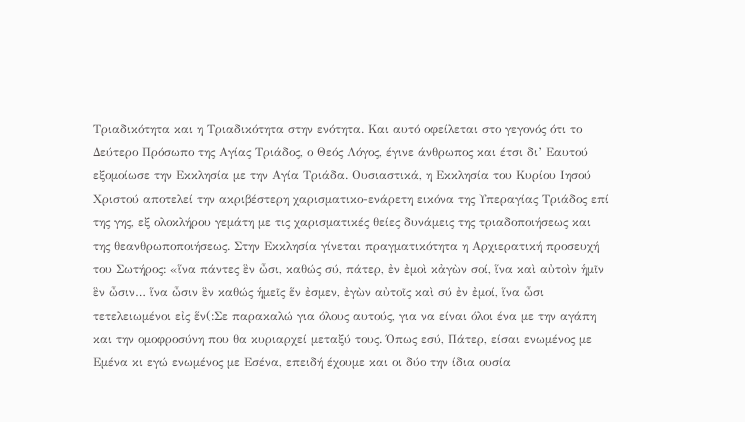Τριαδικότητα και η Τριαδικότητα στην ενότητα. Και αυτό οφείλεται στο γεγονός ότι το Δεύτερο Πρόσωπο της Αγίας Τριάδος, ο Θεός Λόγος, έγινε άνθρωπος και έτσι δι’ Εαυτού εξομοίωσε την Εκκλησία με την Αγία Τριάδα. Ουσιαστικά, η Εκκλησία του Κυρίου Ιησού Χριστού αποτελεί την ακριβέστερη χαρισματικο-ενάρετη εικόνα της Υπεραγίας Τριάδος επί της γης, εξ ολοκλήρου γεμάτη με τις χαρισματικές θείες δυνάμεις της τριαδοποιήσεως και της θεανθρωποποιήσεως. Στην Εκκλησία γίνεται πραγματικότητα η Αρχιερατική προσευχή του Σωτήρος: «ἵνα πάντες ἓν ὦσι, καθώς σύ, πάτερ, ἐν ἐμοὶ κἀγὼν σοί, ἵνα καὶ αὐτοὶν ἡμῖν ἓν ὦσιν… ἵνα ὦσιν ἓν καθώς ἡμεῖς ἕν ἐσμεν, ἐγὼν αὐτοῖς καὶ σύ ἐν ἐμοί, ἵνα ὦσι τετελειωμένοι εἰς ἕν(:Σε παρακαλώ για όλους αυτούς, για να είναι όλοι ένα με την αγάπη και την ομοφροσύνη που θα κυριαρχεί μεταξύ τους. Όπως εσύ, Πάτερ, είσαι ενωμένος με Εμένα κι εγώ ενωμένος με Εσένα, επειδή έχουμε και οι δύο την ίδια ουσία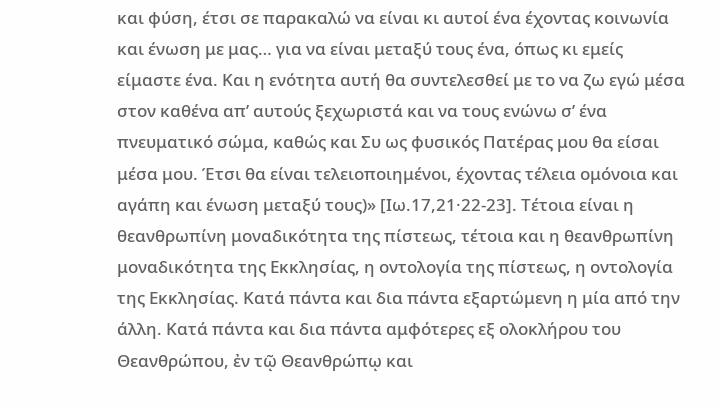και φύση, έτσι σε παρακαλώ να είναι κι αυτοί ένα έχοντας κοινωνία και ένωση με μας… για να είναι μεταξύ τους ένα, όπως κι εμείς είμαστε ένα. Και η ενότητα αυτή θα συντελεσθεί με το να ζω εγώ μέσα στον καθένα απ’ αυτούς ξεχωριστά και να τους ενώνω σ’ ένα πνευματικό σώμα, καθώς και Συ ως φυσικός Πατέρας μου θα είσαι μέσα μου. Έτσι θα είναι τελειοποιημένοι, έχοντας τέλεια ομόνοια και αγάπη και ένωση μεταξύ τους)» [Ιω.17,21·22-23]. Τέτοια είναι η θεανθρωπίνη μοναδικότητα της πίστεως, τέτοια και η θεανθρωπίνη μοναδικότητα της Εκκλησίας, η οντολογία της πίστεως, η οντολογία της Εκκλησίας. Κατά πάντα και δια πάντα εξαρτώμενη η μία από την άλλη. Κατά πάντα και δια πάντα αμφότερες εξ ολοκλήρου του Θεανθρώπου, ἐν τῷ Θεανθρώπῳ και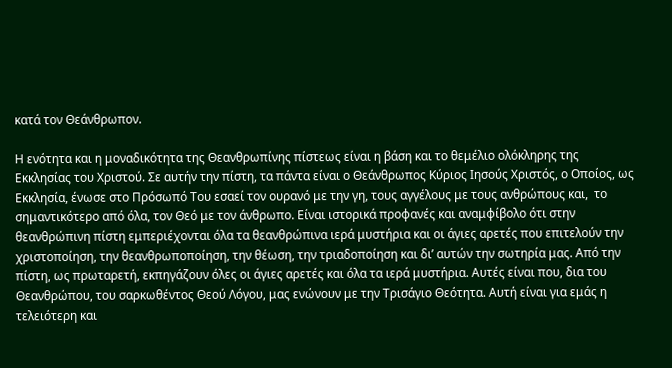κατά τον Θεάνθρωπον.

Η ενότητα και η μοναδικότητα της Θεανθρωπίνης πίστεως είναι η βάση και το θεμέλιο ολόκληρης της Εκκλησίας του Χριστού. Σε αυτήν την πίστη, τα πάντα είναι ο Θεάνθρωπος Κύριος Ιησούς Χριστός, ο Οποίος, ως Εκκλησία, ένωσε στο Πρόσωπό Του εσαεί τον ουρανό με την γη, τους αγγέλους με τους ανθρώπους και,  το σημαντικότερο από όλα, τον Θεό με τον άνθρωπο. Είναι ιστορικά προφανές και αναμφίβολο ότι στην θεανθρώπινη πίστη εμπεριέχονται όλα τα θεανθρώπινα ιερά μυστήρια και οι άγιες αρετές που επιτελούν την χριστοποίηση, την θεανθρωποποίηση, την θέωση, την τριαδοποίηση και δι’ αυτών την σωτηρία μας. Από την πίστη, ως πρωταρετή, εκπηγάζουν όλες οι άγιες αρετές και όλα τα ιερά μυστήρια. Αυτές είναι που, δια του Θεανθρώπου, του σαρκωθέντος Θεού Λόγου, μας ενώνουν με την Τρισάγιο Θεότητα. Αυτή είναι για εμάς η τελειότερη και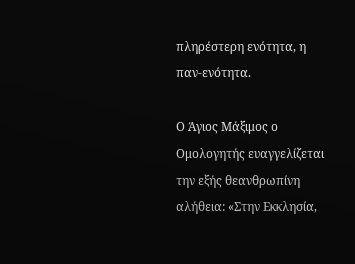πληρέστερη ενότητα, η παν-ενότητα.

Ο Άγιος Μάξιμος ο Ομολογητής ευαγγελίζεται την εξής θεανθρωπίνη αλήθεια: «Στην Εκκλησία,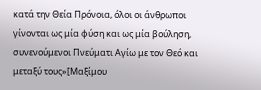κατά την Θεία Πρόνοια, όλοι οι άνθρωποι γίνονται ως μία φύση και ως μία βούληση, συνενούμενοι Πνεύματι Αγίω με τον Θεό και μεταξύ τους»[Μαξίμου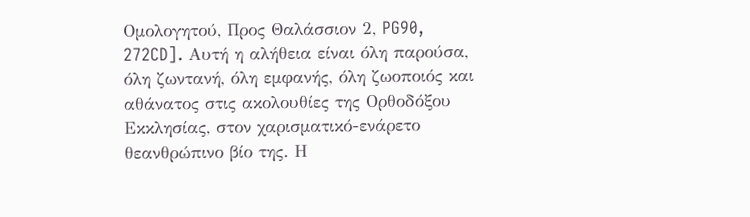Ομολογητού, Προς Θαλάσσιον 2, PG90, 272CD]. Αυτή η αλήθεια είναι όλη παρούσα, όλη ζωντανή, όλη εμφανής, όλη ζωοποιός και αθάνατος στις ακολουθίες της Ορθοδόξου Εκκλησίας, στον χαρισματικό-ενάρετο θεανθρώπινο βίο της. Η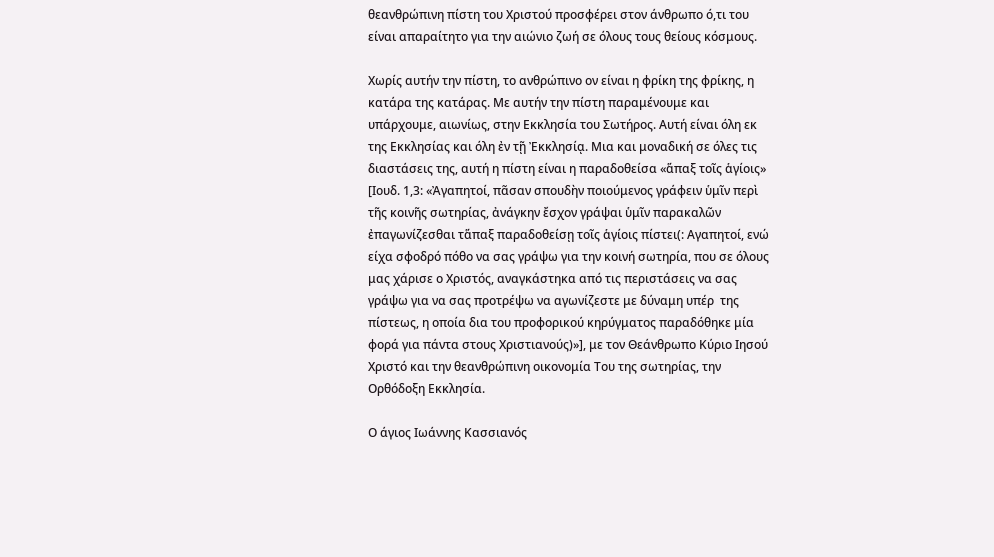θεανθρώπινη πίστη του Χριστού προσφέρει στον άνθρωπο ό,τι του είναι απαραίτητο για την αιώνιο ζωή σε όλους τους θείους κόσμους.

Χωρίς αυτήν την πίστη, το ανθρώπινο ον είναι η φρίκη της φρίκης, η κατάρα της κατάρας. Με αυτήν την πίστη παραμένουμε και υπάρχουμε, αιωνίως, στην Εκκλησία του Σωτήρος. Αυτή είναι όλη εκ της Εκκλησίας και όλη ἐν τῇ Ἐκκλησίᾳ. Μια και μοναδική σε όλες τις διαστάσεις της, αυτή η πίστη είναι η παραδοθείσα «ἅπαξ τοῖς ἁγίοις» [Ιουδ. 1,3: «Ἀγαπητοί, πᾶσαν σπουδὴν ποιούμενος γράφειν ὑμῖν περὶ τῆς κοινῆς σωτηρίας, ἀνάγκην ἔσχον γράψαι ὑμῖν παρακαλῶν ἐπαγωνίζεσθαι τἅπαξ παραδοθείσῃ τοῖς ἁγίοις πίστει(: Αγαπητοί, ενώ είχα σφοδρό πόθο να σας γράψω για την κοινή σωτηρία, που σε όλους μας χάρισε ο Χριστός, αναγκάστηκα από τις περιστάσεις να σας γράψω για να σας προτρέψω να αγωνίζεστε με δύναμη υπέρ  της πίστεως, η οποία δια του προφορικού κηρύγματος παραδόθηκε μία φορά για πάντα στους Χριστιανούς)»], με τον Θεάνθρωπο Κύριο Ιησού Χριστό και την θεανθρώπινη οικονομία Του της σωτηρίας, την Ορθόδοξη Εκκλησία.

Ο άγιος Ιωάννης Κασσιανός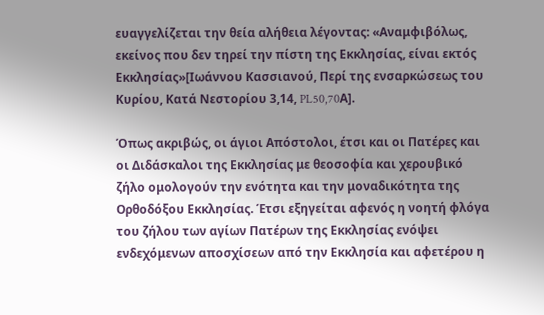ευαγγελίζεται την θεία αλήθεια λέγοντας: «Αναμφιβόλως, εκείνος που δεν τηρεί την πίστη της Εκκλησίας, είναι εκτός Εκκλησίας»[Ιωάννου Κασσιανού, Περί της ενσαρκώσεως του Κυρίου, Κατά Νεστορίου 3,14, PL50,70Α].

Όπως ακριβώς, οι άγιοι Απόστολοι, έτσι και οι Πατέρες και οι Διδάσκαλοι της Εκκλησίας με θεοσοφία και χερουβικό ζήλο ομολογούν την ενότητα και την μοναδικότητα της Ορθοδόξου Εκκλησίας. Έτσι εξηγείται αφενός η νοητή φλόγα του ζήλου των αγίων Πατέρων της Εκκλησίας ενόψει ενδεχόμενων αποσχίσεων από την Εκκλησία και αφετέρου η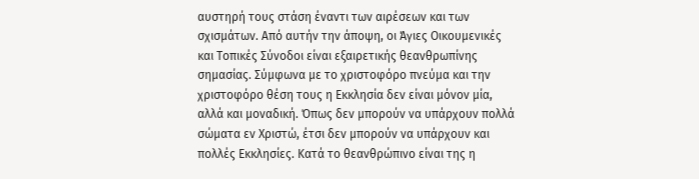αυστηρή τους στάση έναντι των αιρέσεων και των σχισμάτων. Από αυτήν την άποψη, οι Άγιες Οικουμενικές και Τοπικές Σύνοδοι είναι εξαιρετικής θεανθρωπίνης σημασίας. Σύμφωνα με το χριστοφόρο πνεύμα και την χριστοφόρο θέση τους η Εκκλησία δεν είναι μόνον μία, αλλά και μοναδική. Όπως δεν μπορούν να υπάρχουν πολλά σώματα εν Χριστώ, έτσι δεν μπορούν να υπάρχουν και πολλές Εκκλησίες. Κατά το θεανθρώπινο είναι της η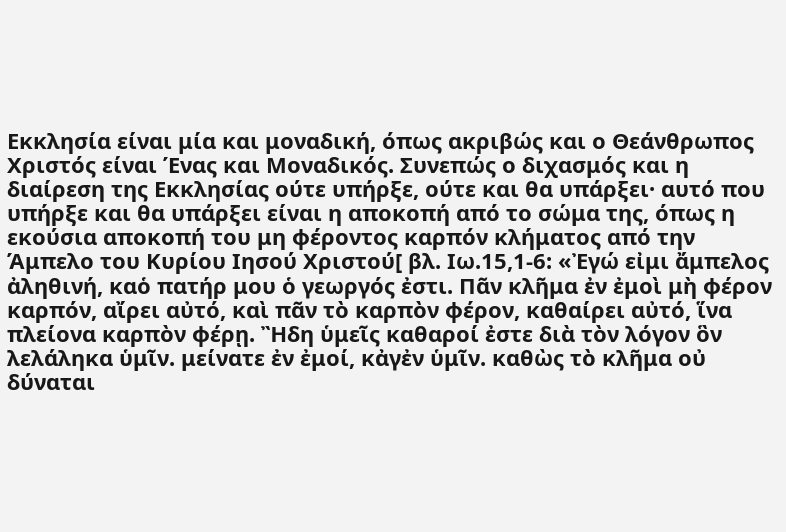Εκκλησία είναι μία και μοναδική, όπως ακριβώς και ο Θεάνθρωπος Χριστός είναι Ένας και Μοναδικός. Συνεπώς ο διχασμός και η διαίρεση της Εκκλησίας ούτε υπήρξε, ούτε και θα υπάρξει· αυτό που υπήρξε και θα υπάρξει είναι η αποκοπή από το σώμα της, όπως η εκούσια αποκοπή του μη φέροντος καρπόν κλήματος από την Άμπελο του Κυρίου Ιησού Χριστού[ βλ. Ιω.15,1-6: «Ἐγώ εἰμι ἄμπελος ἀληθινή, καὁ πατήρ μου ὁ γεωργός ἐστι. Πᾶν κλῆμα ἐν ἐμοὶ μὴ φέρον καρπόν, αἴρει αὐτό, καὶ πᾶν τὸ καρπὸν φέρον, καθαίρει αὐτό, ἵνα πλείονα καρπὸν φέρῃ. Ἢδη ὑμεῖς καθαροί ἐστε διὰ τὸν λόγον ὃν λελάληκα ὑμῖν. μείνατε ἐν ἐμοί, κἀγἐν ὑμῖν. καθὼς τὸ κλῆμα οὐ δύναται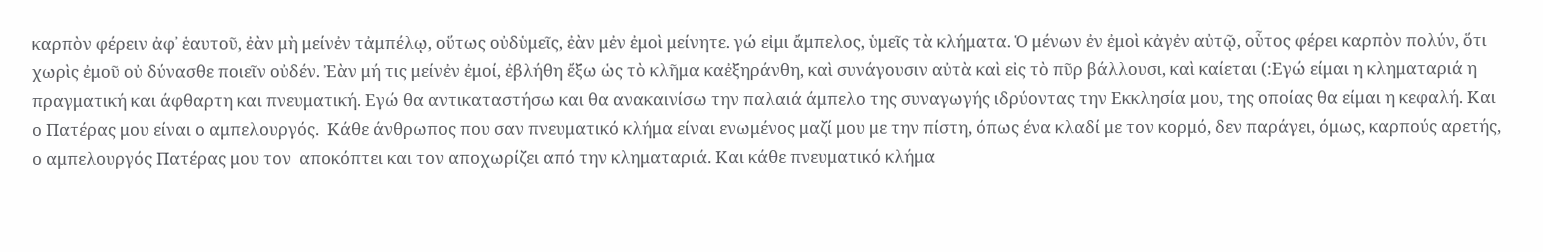καρπὸν φέρειν ἀφ᾿ ἑαυτοῦ, ἐὰν μὴ μείνἐν τἀμπέλῳ, οὕτως οὐδὑμεῖς, ἐὰν μἐν ἐμοὶ μείνητε. γώ εἰμι ἄμπελος, ὑμεῖς τὰ κλήματα. Ὁ μένων ἐν ἐμοὶ κἀγἐν αὐτῷ, οὗτος φέρει καρπὸν πολύν, ὅτι χωρὶς ἐμοῦ οὐ δύνασθε ποιεῖν οὐδέν. Ἐὰν μή τις μείνἐν ἐμοί, ἐβλήθη ἔξω ὡς τὸ κλῆμα καἐξηράνθη, καὶ συνάγουσιν αὐτὰ καὶ εἰς τὸ πῦρ βάλλουσι, καὶ καίεται (:Εγώ είμαι η κληματαριά η πραγματική και άφθαρτη και πνευματική. Εγώ θα αντικαταστήσω και θα ανακαινίσω την παλαιά άμπελο της συναγωγής ιδρύοντας την Εκκλησία μου, της οποίας θα είμαι η κεφαλή. Και ο Πατέρας μου είναι ο αμπελουργός.  Κάθε άνθρωπος που σαν πνευματικό κλήμα είναι ενωμένος μαζί μου με την πίστη, όπως ένα κλαδί με τον κορμό, δεν παράγει, όμως, καρπούς αρετής, ο αμπελουργός Πατέρας μου τον  αποκόπτει και τον αποχωρίζει από την κληματαριά. Και κάθε πνευματικό κλήμα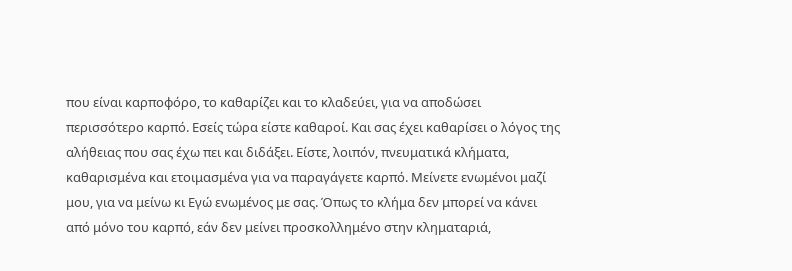που είναι καρποφόρο, το καθαρίζει και το κλαδεύει, για να αποδώσει περισσότερο καρπό. Εσείς τώρα είστε καθαροί. Και σας έχει καθαρίσει ο λόγος της αλήθειας που σας έχω πει και διδάξει. Είστε, λοιπόν, πνευματικά κλήματα, καθαρισμένα και ετοιμασμένα για να παραγάγετε καρπό. Μείνετε ενωμένοι μαζί μου, για να μείνω κι Εγώ ενωμένος με σας. Όπως το κλήμα δεν μπορεί να κάνει από μόνο του καρπό, εάν δεν μείνει προσκολλημένο στην κληματαριά,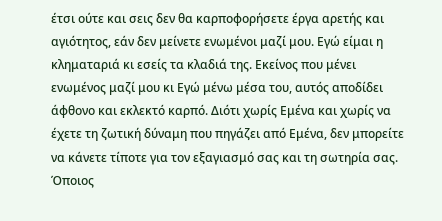έτσι ούτε και σεις δεν θα καρποφορήσετε έργα αρετής και αγιότητος, εάν δεν μείνετε ενωμένοι μαζί μου. Εγώ είμαι η κληματαριά κι εσείς τα κλαδιά της. Εκείνος που μένει ενωμένος μαζί μου κι Εγώ μένω μέσα του, αυτός αποδίδει άφθονο και εκλεκτό καρπό. Διότι χωρίς Εμένα και χωρίς να έχετε τη ζωτική δύναμη που πηγάζει από Εμένα, δεν μπορείτε να κάνετε τίποτε για τον εξαγιασμό σας και τη σωτηρία σας. Όποιος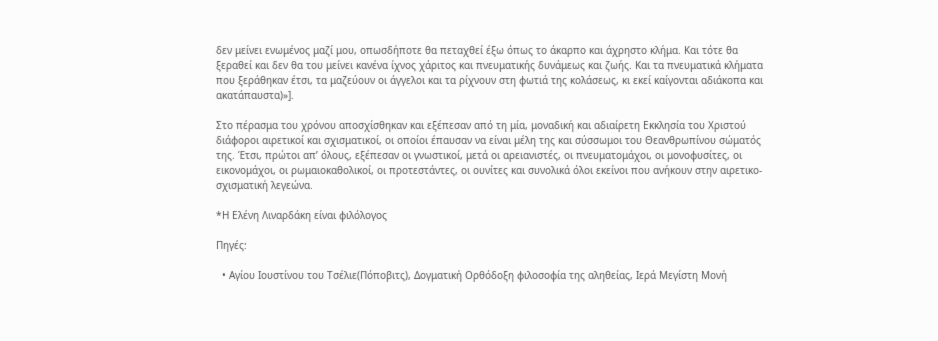δεν μείνει ενωμένος μαζί μου, οπωσδήποτε θα πεταχθεί έξω όπως το άκαρπο και άχρηστο κλήμα. Και τότε θα ξεραθεί και δεν θα του μείνει κανένα ίχνος χάριτος και πνευματικής δυνάμεως και ζωής. Και τα πνευματικά κλήματα που ξεράθηκαν έτσι, τα μαζεύουν οι άγγελοι και τα ρίχνουν στη φωτιά της κολάσεως, κι εκεί καίγονται αδιάκοπα και ακατάπαυστα)»].

Στο πέρασμα του χρόνου αποσχίσθηκαν και εξέπεσαν από τη μία, μοναδική και αδιαίρετη Εκκλησία του Χριστού διάφοροι αιρετικοί και σχισματικοί, οι οποίοι έπαυσαν να είναι μέλη της και σύσσωμοι του Θεανθρωπίνου σώματός της. Έτσι, πρώτοι απ’ όλους, εξέπεσαν οι γνωστικοί, μετά οι αρειανιστές, οι πνευματομάχοι, οι μονοφυσίτες, οι εικονομάχοι, οι ρωμαιοκαθολικοί, οι προτεστάντες, οι ουνίτες και συνολικά όλοι εκείνοι που ανήκουν στην αιρετικο-σχισματική λεγεώνα.

*Η Ελένη Λιναρδάκη είναι φιλόλογος

Πηγές:

  • Αγίου Ιουστίνου του Τσέλιε(Πόποβιτς), Δογματική Ορθόδοξη φιλοσοφία της αληθείας, Ιερά Μεγίστη Μονή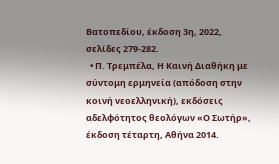Βατοπεδίου, έκδοση 3η, 2022, σελίδες 279-282.
  • Π. Τρεμπέλα, Η Καινή Διαθήκη με σύντομη ερμηνεία (απόδοση στην κοινή νεοελληνική), εκδόσεις αδελφότητος θεολόγων «Ο Σωτήρ», έκδοση τέταρτη, Αθήνα 2014.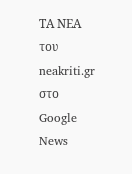ΤΑ ΝΕΑ του neakriti.gr στο Google News